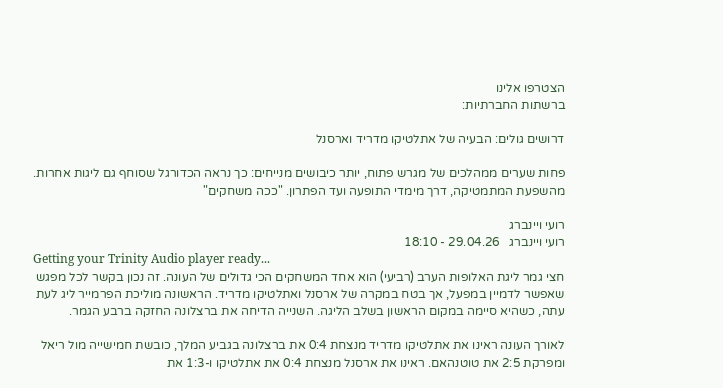הצטרפו אלינו
ברשתות החברתיות:

דרושים גולים: הבעיה של אתלטיקו מדריד וארסנל

פחות שערים ממהלכים של מגרש פתוח, יותר כיבושים מנייחים: כך נראה הכדורגל שסוחף גם ליגות אחרות. מהשפעת המתמטיקה, דרך מימדי התופעה ועד הפתרון. "ככה משחקים"

רועי ויינברג
רועי ויינברג   29.04.26 - 18:10
Getting your Trinity Audio player ready...
חצי גמר ליגת האלופות הערב (רביעי) הוא אחד המשחקים הכי גדולים של העונה. זה נכון בקשר לכל מפגש שאפשר לדמיין במפעל, אך בטח במקרה של ארסנל ואתלטיקו מדריד. הראשונה מוליכת הפרמייר ליג לעת עתה, כשהיא סיימה במקום הראשון בשלב הליגה. השנייה הדיחה את ברצלונה החזקה ברבע הגמר.

לאורך העונה ראינו את אתלטיקו מדריד מנצחת 0:4 את ברצלונה בגביע המלך, כובשת חמישייה מול ריאל ומפרקת 2:5 את טוטנהאם. ראינו את ארסנל מנצחת 0:4 את אתלטיקו ו-1:3 את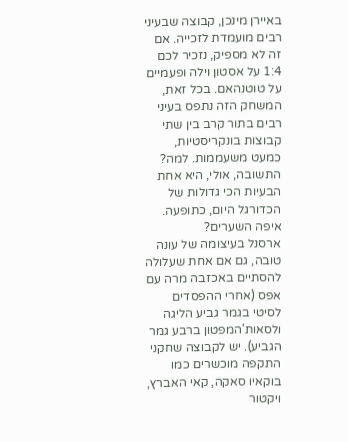באיירן מינכן, קבוצה שבעיני רבים מועמדת לזכייה. אם זה לא מספיק, נזכיר לכם 1:4 על אסטון וילה ופעמיים על טוטנהאם. בכל זאת, המשחק הזה נתפס בעיני רבים בתור קרב בין שתי קבוצות בונקריסטיות, כמעט משעממות. למה? התשובה, אולי, היא אחת הבעיות הכי גדולות של הכדורגל היום, כתופעה. איפה השערים?
ארסנל בעיצומה של עונה טובה, גם אם אחת שעלולה להסתיים באכזבה מרה עם אפס (אחרי ההפסדים לסיטי בגמר גביע הליגה ולסאות'המפטון ברבע גמר הגביע). יש לקבוצה שחקני התקפה מוכשרים כמו בוקאיו סאקה, קאי האברץ, ויקטור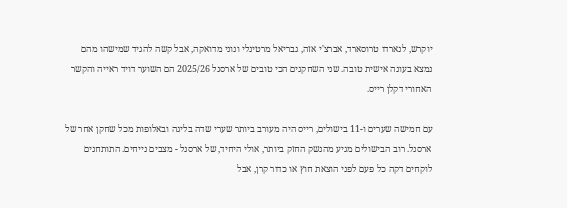יוקרש, לנארדו טרוסארד, אברצ'י אזה, גבריאל מרטינלי ונוני מדואקה, אבל קשה להגיד שמישהו מהם נמצא בעונה אישית טובה. שני השחקנים הכי טובים של ארסנל 2025/26 הם השוער דויד ראייה והקשר האחורי דקלן רייס.

עם חמישה שערים ו-11 בישולים, רייס היה מעורב ביותר שערי שדה בליגה ובאלופות מכל שחקן אחר של ארסנל. רוב הבישולים מגיע מהנשק החזק ביותר, אולי היחיד, של ארסנל - מצבים נייחים. התותחנים לוקחים דקה כל פעם לפני הוצאת חוץ או כדור קרן, אבל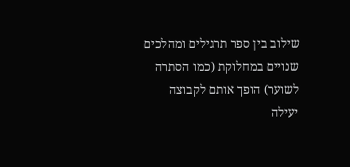שילוב בין ספר תרגילים ומהלכים שנויים במחלוקת (כמו הסתרה לשוער) הופך אותם לקבוצה יעילה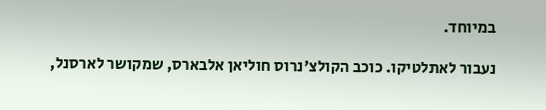במיוחד.

נעבור לאתלטיקו. כוכב הקולצ'נרוס חוליאן אלבארס, שמקושר לארסנל,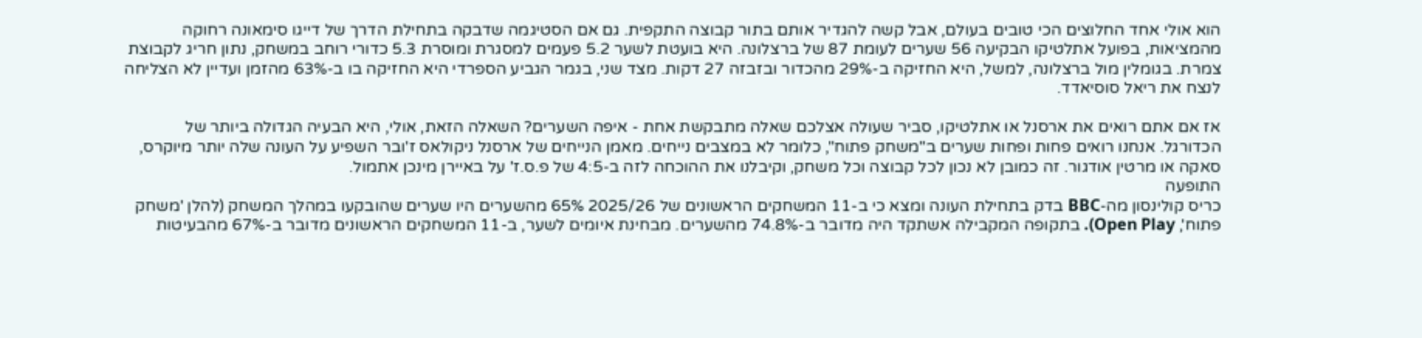הוא אולי אחד החלוצים הכי טובים בעולם, אבל קשה להגדיר אותם בתור קבוצה התקפית. גם אם הסטיגמה שדבקה בתחילת הדרך של דייגו סימאונה רחוקה מהמציאות, בפועל אתלטיקו הבקיעה 56 שערים לעומת 87 של ברצלונה. היא בועטת לשער 5.2 פעמים למסגרת ומוסרת 5.3 כדורי רוחב במשחק, נתון חריג לקבוצת צמרת. בגומלין מול ברצלונה, למשל, היא החזיקה ב-29% מהכדור ובזבזה 27 דקות. מצד שני, בגמר הגביע הספרדי היא החזיקה בו ב-63% מהזמן ועדיין לא הצליחה לנצח את ריאל סוסיאדד.

אז אם אתם רואים את ארסנל או אתלטיקו, סביר שעולה אצלכם שאלה מתבקשת אחת - איפה השערים? השאלה הזאת, אולי, היא הבעיה הגדולה ביותר של הכדורגל. אנחנו רואים פחות ופחות שערים ב"משחק פתוח", כלומר לא במצבים נייחים. מאמן הנייחים של ארסנל ניקולאס ז'ובר השפיע על העונה שלה יותר מיוקרס, סאקה או מרטין אודגור. זה כמובן לא נכון לכל קבוצה וכל משחק, וקיבלנו את ההוכחה לזה ב-4:5 של פ.ס.ז' על באיירן מינכן אתמול.
התופעה
כריס קולינסון מה-BBC בדק בתחילת העונה ומצא כי ב-11 המשחקים הראשונים של 2025/26 65% מהשערים היו שערים שהובקעו במהלך המשחק (להלן 'משחק פתוח', Open Play). בתקופה המקבילה אשתקד היה מדובר ב-74.8% מהשערים. מבחינת איומים לשער, ב-11 המשחקים הראשונים מדובר ב-67% מהבעיטות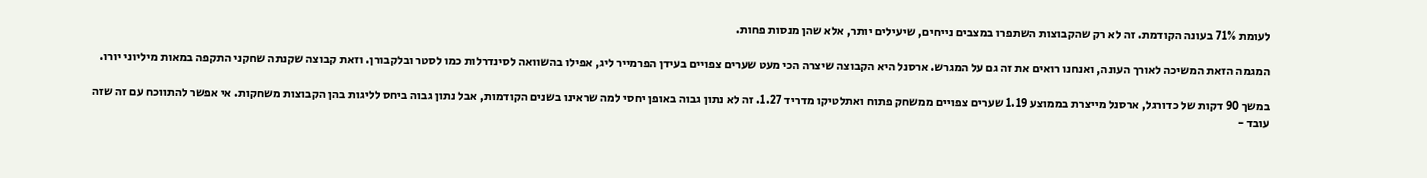לעומת 71% בעונה הקודמת. זה לא רק שהקבוצות השתפרו במצבים נייחים, שיעילים יותר, אלא שהן מנסות פחות.

המגמה הזאת המשיכה לאורך העונה, ואנחנו רואים את זה גם על המגרש. ארסנל היא הקבוצה שיצרה הכי מעט שערים צפויים בעידן הפרמייר ליג, אפילו בהשוואה לסינדרלות כמו לסטר ובלקבורן. וזאת קבוצה שקנתה שחקני התקפה במאות מיליוני יורו.

במשך 90 דקות של כדורגל, ארסנל מייצרת בממוצע 1.19 שערים צפויים ממשחק פתוח ואתלטיקו מדריד 1.27. זה לא נתון גבוה באופן יחסי למה שראינו בשנים הקודמות, אבל נתון גבוה ביחס לליגות בהן הקבוצות משחקות. אי אפשר להתווכח עם זה שזה עובד -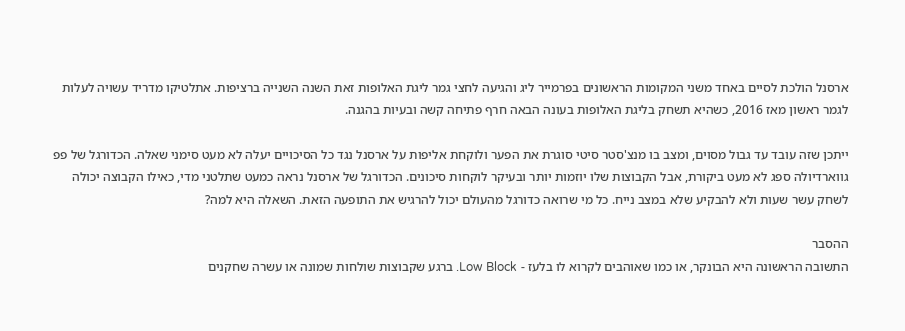ארסנל הולכת לסיים באחד משני המקומות הראשונים בפרמייר ליג והגיעה לחצי גמר ליגת האלופות זאת השנה השנייה ברציפות. אתלטיקו מדריד עשויה לעלות לגמר ראשון מאז 2016, כשהיא תשחק בליגת האלופות בעונה הבאה חרף פתיחה קשה ובעיות בהגנה.

ייתכן שזה עובד עד גבול מסוים, ומצב בו מנצ'סטר סיטי סוגרת את הפער ולוקחת אליפות על ארסנל נגד כל הסיכויים יעלה לא מעט סימני שאלה. הכדורגל של פפ גווארדיולה ספג לא מעט ביקורת, אבל הקבוצות שלו יוזמות יותר ובעיקר לוקחות סיכונים. הכדורגל של ארסנל נראה כמעט שתלטני מדי, כאילו הקבוצה יכולה לשחק עשר שעות ולא להבקיע שלא במצב נייח. כל מי שרואה כדורגל מהעולם יכול להרגיש את התופעה הזאת. השאלה היא למה?

ההסבר
התשובה הראשונה היא הבונקר, או כמו שאוהבים לקרוא לו בלעז - Low Block. ברגע שקבוצות שולחות שמונה או עשרה שחקנים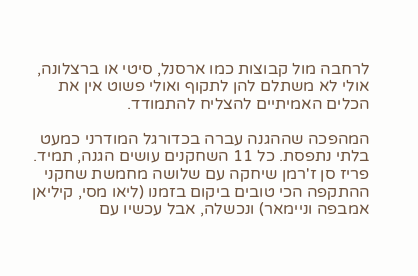לרחבה מול קבוצות כמו ארסנל, סיטי או ברצלונה, אולי לא משתלם להן לתקוף ואולי פשוט אין את הכלים האמיתיים להצליח להתמודד.

המהפכה שההגנה עברה בכדורגל המודרני כמעט בלתי נתפסת. כל 11 השחקנים עושים הגנה, תמיד. פריז סן ז'רמן שיחקה עם שלושה מחמשת שחקני ההתקפה הכי טובים ביקום בזמנו (ליאו מסי, קיליאן אמבפה וניימאר) ונכשלה, אבל עכשיו עם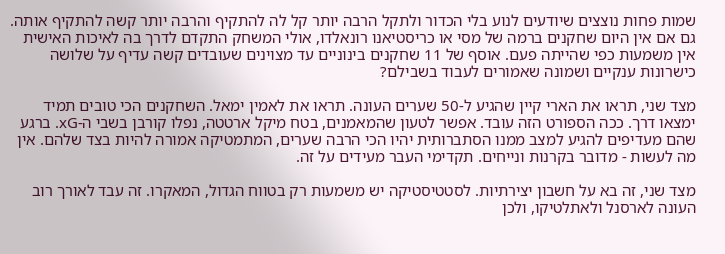שמות פחות נוצצים שיודעים לנוע בלי הכדור ולתקל הרבה יותר קל לה להתקיף והרבה יותר קשה להתקיף אותה. גם אם אין היום שחקנים ברמה של מסי או כריסטיאנו רונאלדו, אולי המשחק התקדם לדרך בה לאיכות האישית אין משמעות כפי שהייתה פעם. אוסף של 11 שחקנים בינוניים עד מצוינים שעובדים קשה עדיף על שלושה כישרונות ענקיים ושמונה שאמורים לעבוד בשבילם?

מצד שני, תראו את הארי קיין שהגיע ל-50 שערים העונה. תראו את לאמין ימאל. השחקנים הכי טובים תמיד ימצאו דרך. ככה הספורט הזה עובד. אפשר לטעון שהמאמנים, בטח מיקל ארטטה, נפלו קורבן בשבי ה-xG. ברגע שהם מעדיפים להגיע למצב ממנו הסתברותית יהיו הכי הרבה שערים, המתמטיקה אמורה להיות בצד שלהם. אין מה לעשות - מדובר בקרנות ונייחים. תקדימי העבר מעידים על זה.

מצד שני, זה בא על חשבון יצירתיות. לסטטיסטיקה יש משמעות רק בטווח הגדול, המאקרו. זה עבד לאורך רוב העונה לארסנל ולאתלטיקו, ולכן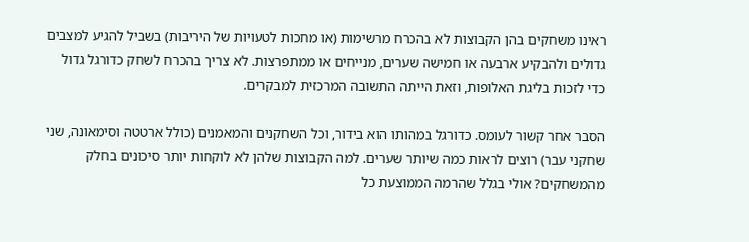ראינו משחקים בהן הקבוצות לא בהכרח מרשימות (או מחכות לטעויות של היריבות) בשביל להגיע למצבים גדולים ולהבקיע ארבעה או חמישה שערים, מנייחים או ממתפרצות. לא צריך בהכרח לשחק כדורגל גדול כדי לזכות בליגת האלופות, וזאת הייתה התשובה המרכזית למבקרים.

הסבר אחר קשור לעומס. כדורגל במהותו הוא בידור, וכל השחקנים והמאמנים (כולל ארטטה וסימאונה, שני שחקני עבר) רוצים לראות כמה שיותר שערים. למה הקבוצות שלהן לא לוקחות יותר סיכונים בחלק מהמשחקים? אולי בגלל שהרמה הממוצעת כל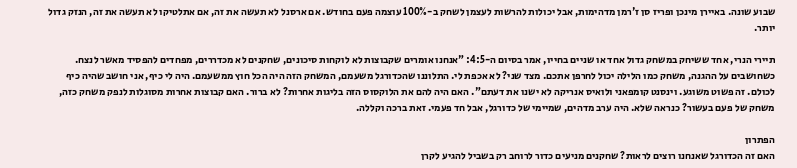שבוע שונה. באיירן מינכן ופריז סן ז'רמן מדהימות, אבל יכולות להרשות לעצמן לשחק ב-100% עוצמה פעם בחודש. אם ארסנל לא תעשה את זה, אם אתלטיקו לא תעשה את זה, הנזק גדול יותר.

תיירי הנרי, אחד ששיחק במשחק גדול אחד או שניים בחייו, אמר בסיום ה-4:5: "אנחנו אומרים שקבוצות לא לוקחות סיכונים, שחקנים לא מכדררים, מפחדים להפסיד מאשר לנצח. כשחושבים על ההגנה, משחק כמו הלילה יכול לחרפן אתכם. מצד שני? לא אכפת לי. התלוננו שהכדורגל משעמם, המשחק הזה היה הכל חוץ ממשעמם. היה לי כיף, אני חושב שהיה כיף לכולם. זה פשוט משוגע. וינסנט קומפאני ולואיס אנריקה לא ישנו את דעתם". האם היה להם את הלוקסוס הזה בליגות אחרות? לא ברור. האם קבוצות אחרות מסוגלות לנפק משחק כזה, משחק של פעם בעשור? כנראה שלא. היה ערב מדהים, שמיימי של כדורגל, אבל חד פעמי. זאת ברכה וקללה.

הפתרון
האם זה הכדורגל שאנחנו רוצים לראות? שחקנים מניעים כדור לרוחב רק בשביל להגיע לקרן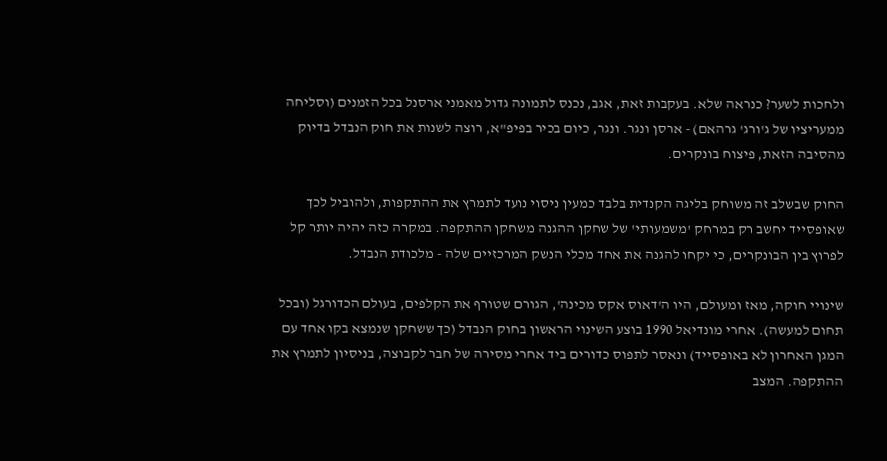ולחכות לשער? כנראה שלא. בעקבות זאת, אגב, נכנס לתמונה גדול מאמני ארסנל בכל הזמנים (וסליחה ממעריציו של ג'ורג' גרהאם) - ארסן ונגר. ונגר, כיום בכיר בפיפ"א, רוצה לשנות את חוק הנבדל בדיוק מהסיבה הזאת, פיצוח בונקרים.

החוק שבשלב זה משוחק בליגה הקנדית בלבד כמעין ניסוי נועד לתמרץ את ההתקפות, ולהוביל לכך שאופסייד יחשב רק במרחק 'משמעותי' של שחקן ההגנה משחקן ההתקפה. במקרה כזה יהיה יותר קל לפרוץ בין הבונקרים, כי יקחו להגנה את אחד מכלי הנשק המרכזיים שלה - מלכודת הנבדל.

שינויי חוקה, מאז ומעולם, היו ה'דאוס אקס מכינה', הגורם שטורף את הקלפים, בעולם הכדורגל (ובכל תחום למעשה). אחרי מונדיאל 1990 בוצע השינוי הראשון בחוק הנבדל (כך ששחקן שנמצא בקו אחד עם המגן האחרון לא באופסייד) ונאסר לתפוס כדורים ביד אחרי מסירה של חבר לקבוצה, בניסיון לתמרץ את ההתקפה. המצב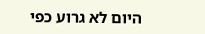היום לא גרוע כפי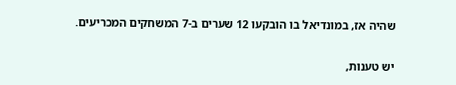שהיה אז, במונדיאל בו הובקעו 12 שערים ב-7 המשחקים המכריעים.

יש טענות,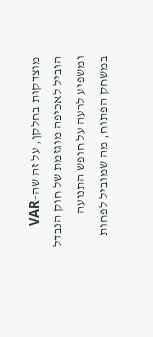מוצדקות בחלקן, על זה שה-VAR הוביל לאכיפה מוגזמת של חוק הנבדל ומשפיע לרעה על חופש התנועה במשחק הפתוח, מה שמוביל לפחות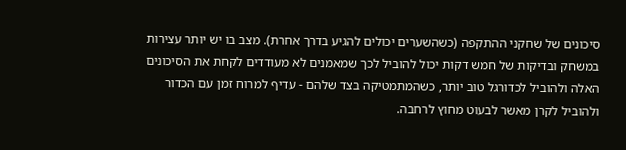סיכונים של שחקני ההתקפה (כשהשערים יכולים להגיע בדרך אחרת). מצב בו יש יותר עצירות במשחק ובדיקות של חמש דקות יכול להוביל לכך שמאמנים לא מעודדים לקחת את הסיכונים האלה ולהוביל לכדורגל טוב יותר, כשהמתמטיקה בצד שלהם - עדיף למרוח זמן עם הכדור ולהוביל לקרן מאשר לבעוט מחוץ לרחבה.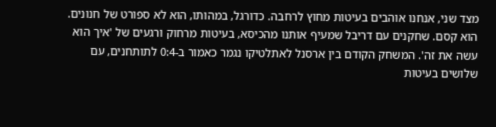מצד שני, אנחנו אוהבים בעיטות מחוץ לרחבה. כדורגל, במהותו, הוא לא ספורט של חנונים. הוא קסם. שחקנים עם דריבל שמעיף אותנו מהכיסא, בעיטות מרחוק ורגעים של 'איך הוא עשה את זה'. המשחק הקודם בין ארסנל לאתלטיקו נגמר כאמור ב-0:4 לתותחנים, עם שלושים בעיטות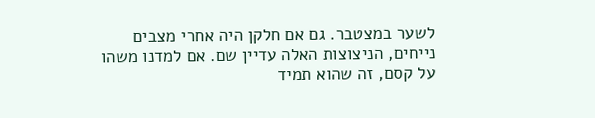לשער במצטבר. גם אם חלקן היה אחרי מצבים נייחים, הניצוצות האלה עדיין שם. אם למדנו משהו על קסם, זה שהוא תמיד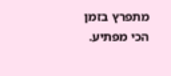מתפרץ בזמן הכי מפתיע.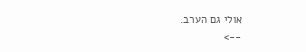אולי גם הערב.
-->